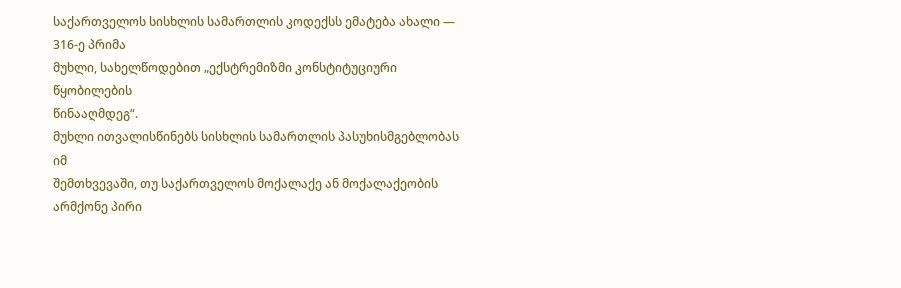საქართველოს სისხლის სამართლის კოდექსს ემატება ახალი — 316-ე პრიმა
მუხლი, სახელწოდებით „ექსტრემიზმი კონსტიტუციური წყობილების
წინააღმდეგ“.
მუხლი ითვალისწინებს სისხლის სამართლის პასუხისმგებლობას იმ
შემთხვევაში, თუ საქართველოს მოქალაქე ან მოქალაქეობის არმქონე პირი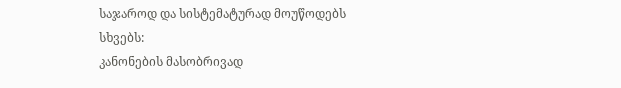საჯაროდ და სისტემატურად მოუწოდებს სხვებს:
კანონების მასობრივად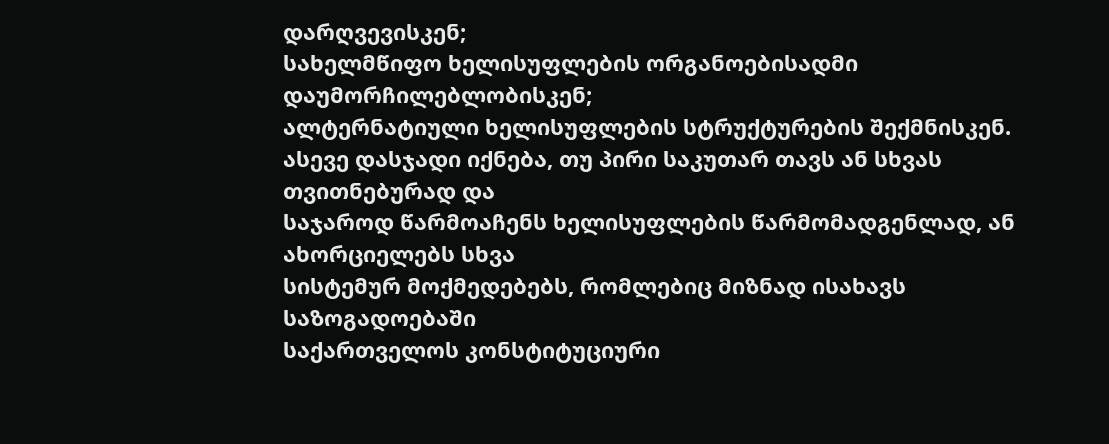დარღვევისკენ;
სახელმწიფო ხელისუფლების ორგანოებისადმი დაუმორჩილებლობისკენ;
ალტერნატიული ხელისუფლების სტრუქტურების შექმნისკენ.
ასევე დასჯადი იქნება, თუ პირი საკუთარ თავს ან სხვას თვითნებურად და
საჯაროდ წარმოაჩენს ხელისუფლების წარმომადგენლად, ან ახორციელებს სხვა
სისტემურ მოქმედებებს, რომლებიც მიზნად ისახავს საზოგადოებაში
საქართველოს კონსტიტუციური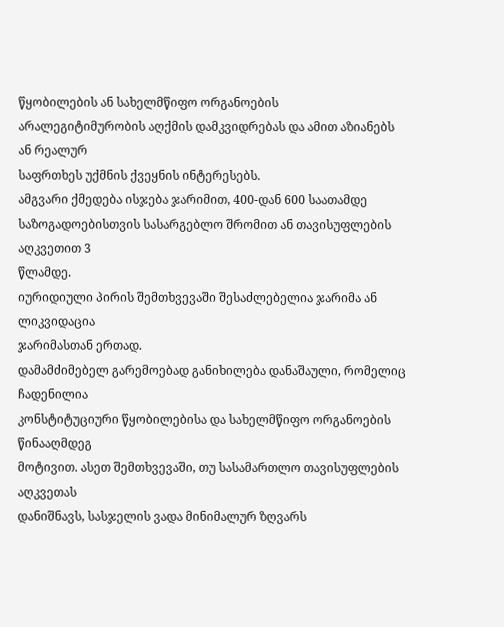წყობილების ან სახელმწიფო ორგანოების
არალეგიტიმურობის აღქმის დამკვიდრებას და ამით აზიანებს ან რეალურ
საფრთხეს უქმნის ქვეყნის ინტერესებს.
ამგვარი ქმედება ისჯება ჯარიმით, 400-დან 600 საათამდე
საზოგადოებისთვის სასარგებლო შრომით ან თავისუფლების აღკვეთით 3
წლამდე.
იურიდიული პირის შემთხვევაში შესაძლებელია ჯარიმა ან ლიკვიდაცია
ჯარიმასთან ერთად.
დამამძიმებელ გარემოებად განიხილება დანაშაული, რომელიც ჩადენილია
კონსტიტუციური წყობილებისა და სახელმწიფო ორგანოების წინააღმდეგ
მოტივით. ასეთ შემთხვევაში, თუ სასამართლო თავისუფლების აღკვეთას
დანიშნავს, სასჯელის ვადა მინიმალურ ზღვარს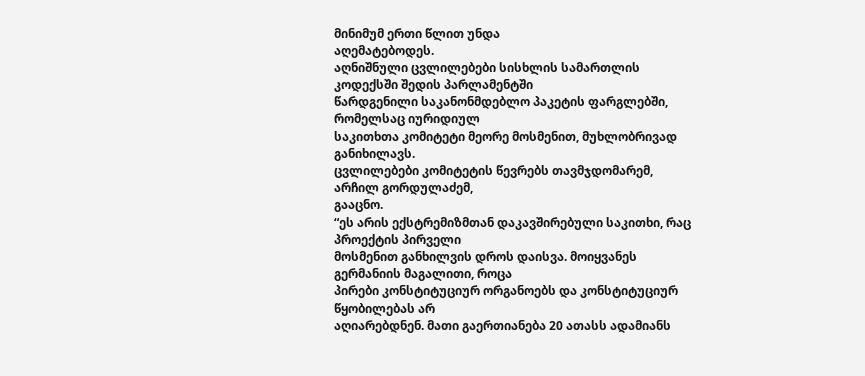მინიმუმ ერთი წლით უნდა
აღემატებოდეს.
აღნიშნული ცვლილებები სისხლის სამართლის კოდექსში შედის პარლამენტში
წარდგენილი საკანონმდებლო პაკეტის ფარგლებში, რომელსაც იურიდიულ
საკითხთა კომიტეტი მეორე მოსმენით, მუხლობრივად განიხილავს.
ცვლილებები კომიტეტის წევრებს თავმჯდომარემ, არჩილ გორდულაძემ,
გააცნო.
“ეს არის ექსტრემიზმთან დაკავშირებული საკითხი, რაც პროექტის პირველი
მოსმენით განხილვის დროს დაისვა. მოიყვანეს გერმანიის მაგალითი, როცა
პირები კონსტიტუციურ ორგანოებს და კონსტიტუციურ წყობილებას არ
აღიარებდნენ. მათი გაერთიანება 20 ათასს ადამიანს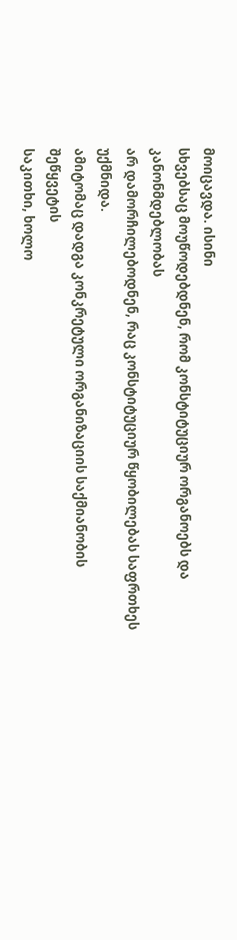მოიცავდა. ისინი
სხვებსაც მოუწოდებდნენ, რომ კონსტიტუციურ ორგანოებს და კანონმდებლობას
არ დამორჩილებოდნენ, რაც კონსტიტუციურ წყობილებას საფრთხეს უქმნიდა.
ამიტომაც დადგა კონკრეტული ორგანიზაციის საქმიანობის შეწყვეტის
საკითხი, ხოლო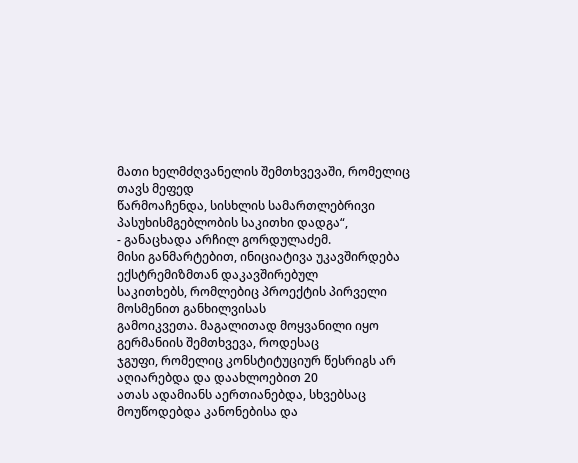მათი ხელმძღვანელის შემთხვევაში, რომელიც თავს მეფედ
წარმოაჩენდა, სისხლის სამართლებრივი პასუხისმგებლობის საკითხი დადგა“,
- განაცხადა არჩილ გორდულაძემ.
მისი განმარტებით, ინიციატივა უკავშირდება ექსტრემიზმთან დაკავშირებულ
საკითხებს, რომლებიც პროექტის პირველი მოსმენით განხილვისას
გამოიკვეთა. მაგალითად მოყვანილი იყო გერმანიის შემთხვევა, როდესაც
ჯგუფი, რომელიც კონსტიტუციურ წესრიგს არ აღიარებდა და დაახლოებით 20
ათას ადამიანს აერთიანებდა, სხვებსაც მოუწოდებდა კანონებისა და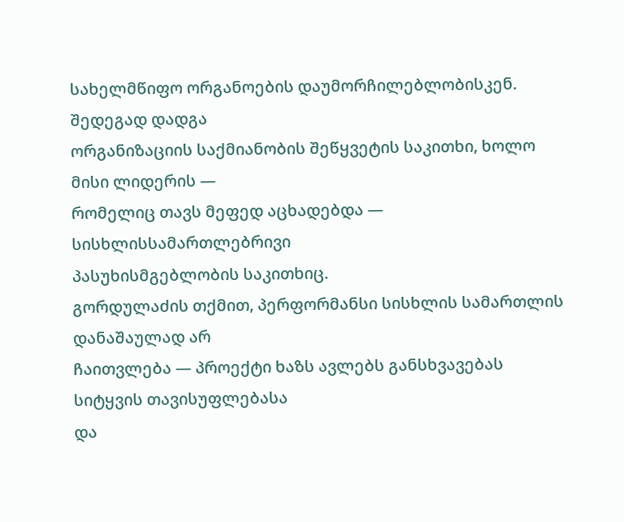სახელმწიფო ორგანოების დაუმორჩილებლობისკენ. შედეგად დადგა
ორგანიზაციის საქმიანობის შეწყვეტის საკითხი, ხოლო მისი ლიდერის —
რომელიც თავს მეფედ აცხადებდა — სისხლისსამართლებრივი
პასუხისმგებლობის საკითხიც.
გორდულაძის თქმით, პერფორმანსი სისხლის სამართლის დანაშაულად არ
ჩაითვლება — პროექტი ხაზს ავლებს განსხვავებას სიტყვის თავისუფლებასა
და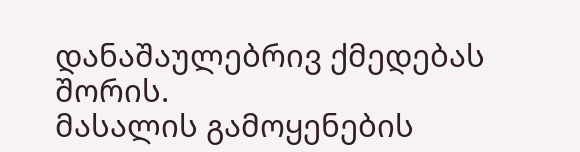დანაშაულებრივ ქმედებას შორის.
მასალის გამოყენების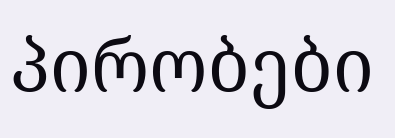პირობები